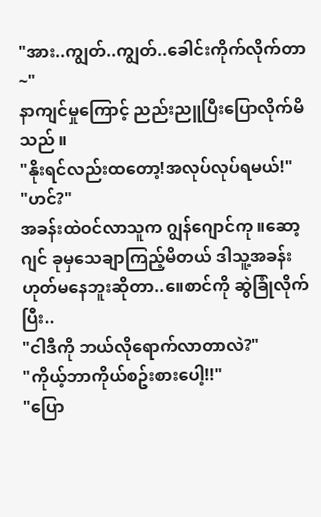"အား..ကျွတ်..ကျွတ်..ခေါင်းကိုက်လိုက်တာ~"
နာကျင်မှုကြောင့် ညည်းညူပြီးပြောလိုက်မိသည် ။
"နိုးရင်လည်းထတော့!အလုပ်လုပ်ရမယ်!"
"ဟင်?"
အခန်းထဲဝင်လာသူက ဂျွန်ဂျောင်ကု ။ဆော့ဂျင် ခုမှသေချာကြည့်မိတယ် ဒါသူ့အခန်းဟုတ်မနေဘူးဆိုတာ..။ေစာင်ကို ဆွဲခြုံလိုက်ပြီး..
"ငါဒီကို ဘယ်လိုရောက်လာတာလဲ?"
"ကိုယ့်ဘာကိုယ်စဥ်းစားပေါ့!!"
"ပြော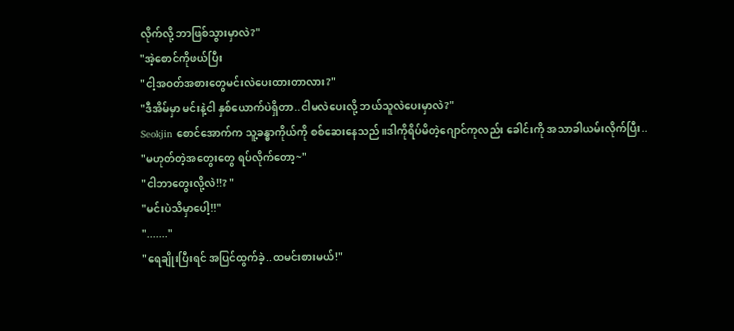လိုက်လို့ ဘာဖြစ်သွားမှာလဲ?"
"အဲ့စောင်ကိုဖယ်ပြီး
"ငါ့အဝတ်အစားတွေမင်းလဲပေးထားတာလား?"
"ဒီအိမ်မှာ မင်းနဲ့ငါ နှစ်ယောက်ပဲရှိတာ..ငါမလဲပေးလို့ ဘယ်သူလဲပေးမှာလဲ?"
Seokjin စောင်အောက်က သူ့ခန္ဓာကိုယ်ကို စစ်ဆေးနေသည်။ဒါကိုရိပ်မိတဲ့ဂျောင်ကုလည်း ခေါင်းကို အသာခါယမ်းလိုက်ပြီး..
"မဟုတ်တဲ့အတွေးတွေ ရပ်လိုက်တော့~"
"ငါဘာတွေးလို့လဲ!!? "
"မင်းပဲသိမှာပေါ့!!"
"......."
"ရေချိုးပြီးရင် အပြင်ထွက်ခဲ့..ထမင်းစားမယ်!"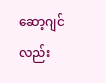ဆော့ဂျင်လည်း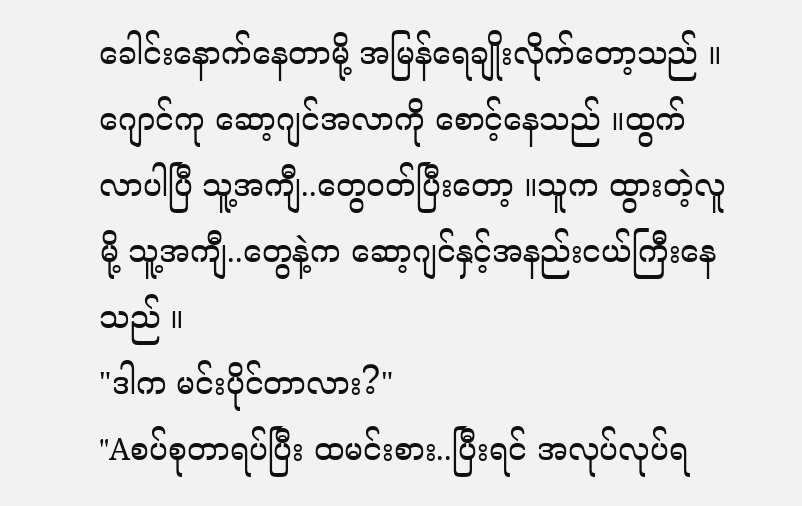ခေါင်းနောက်နေတာမို့ အမြန်ရေချိုးလိုက်တော့သည် ။
ဂျောင်ကု ဆော့ဂျင်အလာကို စောင့်နေသည် ။ထွက်လာပါပြီ သူ့အကျီ..တွေဝတ်ပြီးတော့ ။သူက ထွားတဲ့လူမို့ သူ့အကျီ..တွေနဲ့က ဆော့ဂျင်နှင့်အနည်းငယ်ကြီးနေသည် ။
"ဒါက မင်းပိုင်တာလား?"
"Aစပ်စုတာရပ်ပြီး ထမင်းစား..ပြီးရင် အလုပ်လုပ်ရ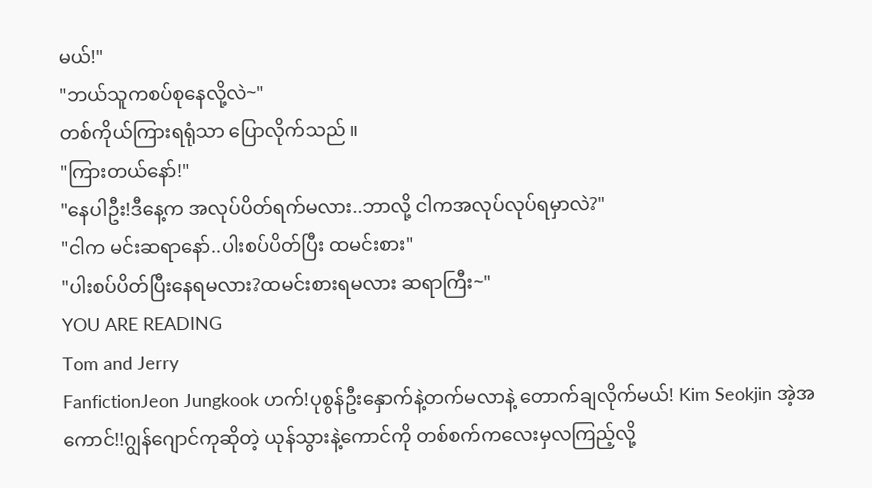မယ်!"
"ဘယ်သူကစပ်စုနေလို့လဲ~"
တစ်ကိုယ်ကြားရရုံသာ ပြောလိုက်သည် ။
"ကြားတယ်နော်!"
"နေပါဦး!ဒီနေ့က အလုပ်ပိတ်ရက်မလား..ဘာလို့ ငါကအလုပ်လုပ်ရမှာလဲ?"
"ငါက မင်းဆရာနော်..ပါးစပ်ပိတ်ပြီး ထမင်းစား"
"ပါးစပ်ပိတ်ပြီးနေရမလား?ထမင်းစားရမလား ဆရာကြီး~"
YOU ARE READING
Tom and Jerry
FanfictionJeon Jungkook ဟက်!ပုစွန်ဦးနှောက်နဲ့တက်မလာနဲ့ တောက်ချလိုက်မယ်! Kim Seokjin အဲ့အကောင်!!ဂျွန်ဂျောင်ကုဆိုတဲ့ ယုန်သွားနဲ့ကောင်ကို တစ်စက်ကလေးမှလကြည့်လို့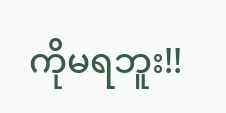ကိုမရဘူး!!